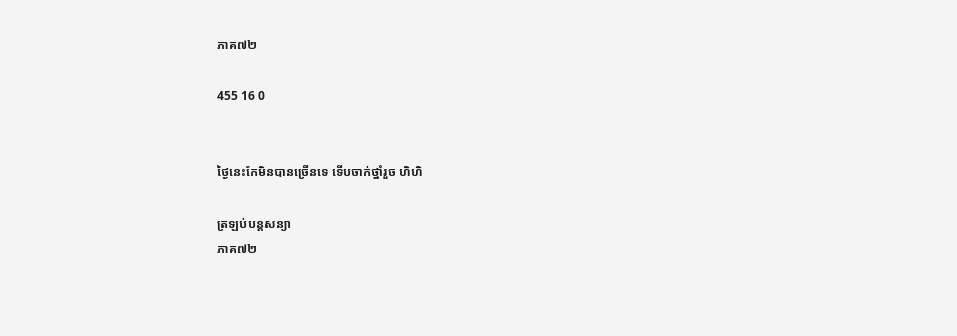ភាគ៧២

455 16 0


ថ្ងៃនេះកែមិនបានច្រើនទេ ទើបចាក់ថ្នាំរួច ហិហិ

ត្រឡប់បន្តសន្យា
ភាគ៧២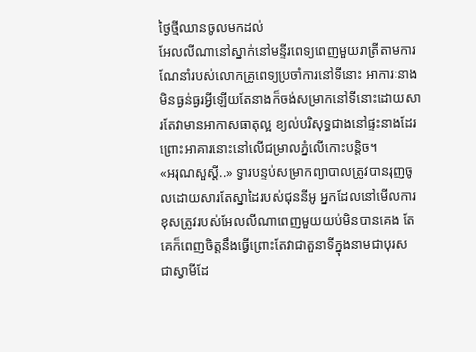ថ្ងៃថ្មីឈានចូលមកដល់
អែលលីណានៅស្នាក់នៅមន្ទីរពេទ្យពេញមួយរាត្រីតាមការណែនាំរបស់លោកគ្រូពេទ្យប្រចាំការនៅទីនោះ អាការៈនាងមិនធ្ងន់ធ្ងរអ្វីឡើយតែនាងក៏ចង់សម្រាកនៅទីនោះដោយសារតែវាមានអាកាសធាតុល្អ ខ្យល់បរិសុទ្ធជាងនៅផ្ទះនាងដែរព្រោះអាគារនោះនៅលើជម្រាលភ្នំលើកោះបន្តិច។
«អរុណសួស្ដី..» ទ្វារបន្ទប់សម្រាកព្យាបាលត្រូវបានរុញចូលដោយសារតែស្នាដៃរបស់ជុននីអូ អ្នកដែលនៅមើលការខុសត្រូវរបស់អែលលីណាពេញមួយយប់មិនបានគេង តែគេក៏ពេញចិត្តនឹងធ្វើព្រោះតែវាជាតួនាទីក្នុងនាមជាបុរស ជាស្វាមីដែ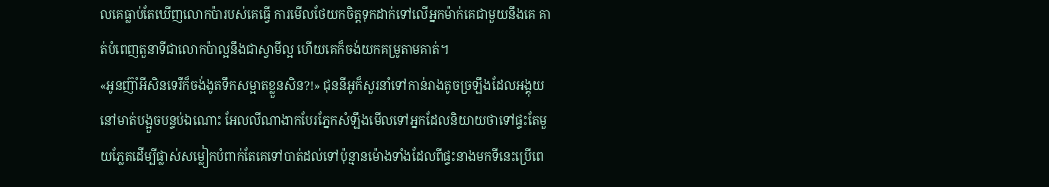លគេធ្លាប់តែឃើញលោកប៉ារបស់គេធ្វើ ការមើលថែយកចិត្តទុកដាក់ទៅលើអ្នកម៉ាក់គេជាមួយនឹងគេ គាត់បំពេញតួនាទីជាលោកប៉ាល្អនឹងជាស្វាមីល្អ ហើយគេក៏ចង់យកគម្រូតាមគាត់។
«អូនញ៊ាំអីសិនទេរឺក៏ចង់ងូតទឹកសម្អាតខ្លួនសិន?!» ជុននីអូក៏សួរនាំទៅកាន់រាងតូចច្រឡឹងដែលអង្គុយនៅមាត់បង្អួចបន្ទប់ឯណោះ អែលលីណាងាកបែរភ្នែកសំឡឹងមើលទៅអ្នកដែលនិយាយថាទៅផ្ទះតែមួយភ្លែតដើម្បីផ្លាស់សម្លៀកបំពាក់តែគេទៅបាត់ដល់ទៅប៉ុន្មានម៉ោងទាំងដែលពីផ្ទះនាងមកទីនេះប្រើពេ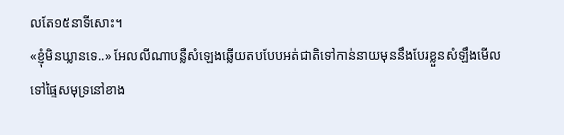លតែ១៥នាទីសោះ។
«ខ្ញុំមិនឃ្លានទេ..» អែលលីណាបន្លឺសំឡេងឆ្លើយតបបែបអត់ជាតិទៅកាន់នាយមុននឹងបែរខ្លួនសំឡឹងមើលទៅផ្ទៃសមុទ្រនៅខាង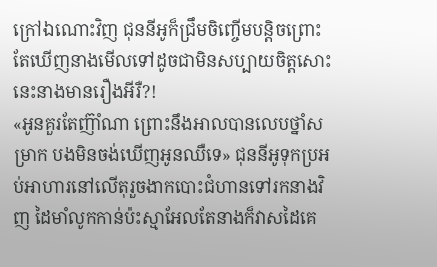ក្រៅឯណោះវិញ ជុននីអូក៏ជ្រឹមចិញ្ចើមបន្តិចព្រោះតែឃើញនាងមើលទៅដូចជាមិនសប្បាយចិត្តសោះ នេះនាងមានរឿងអីរឺ?!
«អូនគួរតែញ៊ាំណា ព្រោះនឹងអាលបានលេបថ្នាំសម្រាក បងមិនចង់ឃើញអូនឈឺទេ» ជុននីអូទុកប្រអប់អាហារនៅលើតុរួចងាកបោះជំហានទៅរកនាងវិញ ដៃមាំលូកកាន់ប៉ះស្មាអែលតែនាងក៏វាសដៃគេ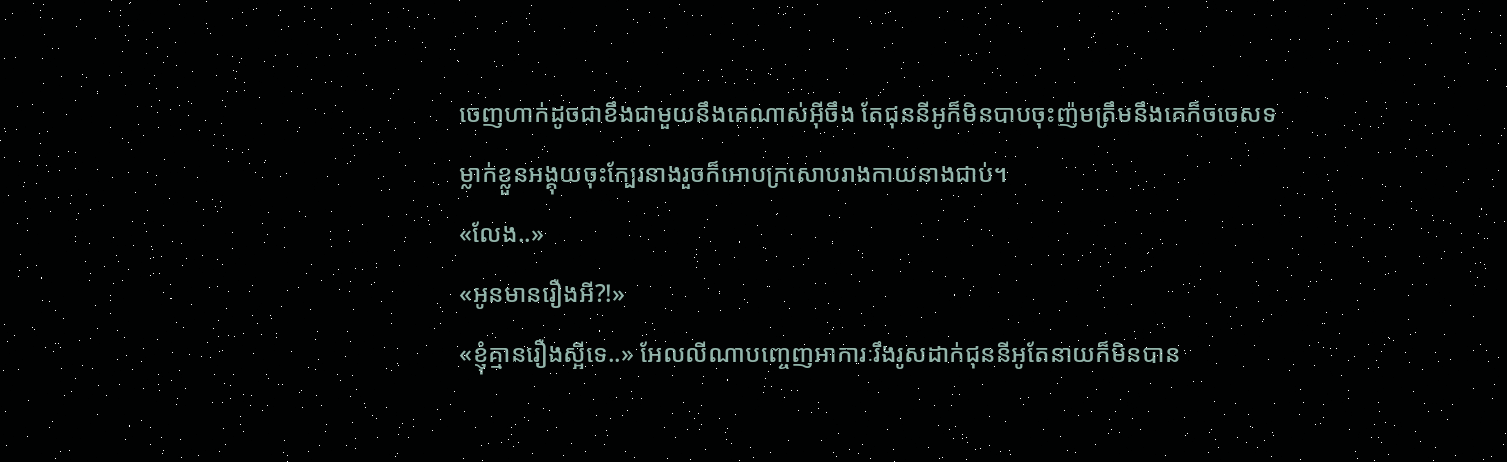ចេញហាក់ដូចជាខឹងជាមួយនឹងគេណាស់អ៊ីចឹង តែជុននីអូក៏មិនបាបចុះញ៉មត្រឹមនឹងគេក៏ចចេសទម្លាក់ខ្លួនអង្គុយចុះក្បែរនាងរួចក៏អោបក្រសោបរាងកាយនាងជាប់។
«លែង..»
«អូនមានរឿងអី?!»
«ខ្ញុំគ្មានរឿងស្អីទេ..» អែលលីណាបញ្ចេញអាការៈរឹងរូសដាក់ជុននីអូតែនាយក៏មិនបាន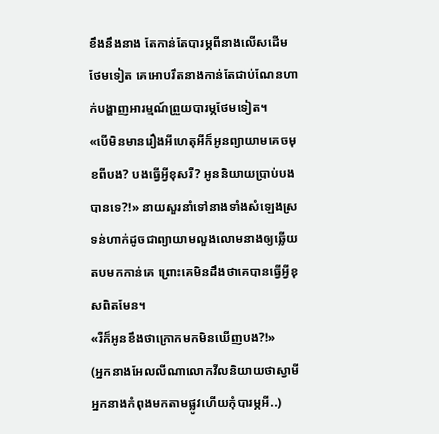ខឹងនឹងនាង តែកាន់តែបារម្ភពីនាងលើសដើមថែមទៀត គេអោបរឹតនាងកាន់តែជាប់ណែនហាក់បង្ហាញអារម្មណ៍ព្រួយបារម្ភថែមទៀត។
«បើមិនមានរឿងអីហេតុអីក៏អូនព្យាយាមគេចមុខពីបង? បងធ្វើអ្វីខុសរឺ? អូននិយាយប្រាប់បងបានទេ?!» នាយសួរនាំទៅនាងទាំងសំឡេងស្រទន់ហាក់ដូចជាព្យាយាមលួងលោមនាងឲ្យឆ្លើយតបមកកាន់គេ ព្រោះគេមិនដឹងថាគេបានធ្វើអ្វីខុសពិតមែន។
«រឺក៏អូនខឹងថាក្រោកមកមិនឃើញបង?!»
(អ្នកនាងអែលលីណាលោកវីលនិយាយថាស្វាមីអ្នកនាងកំពុងមកតាមផ្លូវហើយកុំបារម្ភអី..)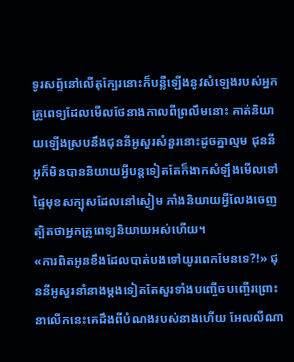ទូរសព្ទ័នៅលើតុក្បែរនោះក៏បន្លឺឡើងនូវសំឡេងរបស់អ្នកគ្រូពេទ្យដែលមើលថែនាងកាលពីព្រលឹមនោះ គាត់និយាយឡើងស្របនឹងជុននីអូសួរសំនួរនោះដូចគ្នាល្មម ជុននីអូក៏មិនបាននិយាយអ្វីបន្តទៀតតែក៏ងាកសំឡឹងមើលទៅផ្ទៃមុខសក្បុសដែលនៅស្ងៀម ភាំងនិយាយអ្វីលែងចេញត្បិតថាអ្នកគ្រូពេទ្យនិយាយអស់ហើយ។
«ការពិតអូនខឹងដែលបាត់បងទៅយូរពេកមែនទេ?!» ជុននីអូសួរនាំនាងម្ដងទៀតតែសួរទាំងបញ្ចើចបញ្ចើរព្រោះនាលើកនេះគេដឹងពីបំណងរបស់នាងហើយ អែលលីណា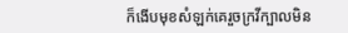ក៏ងើបមុខសំឡក់គេរួចក្រវីក្បាលមិន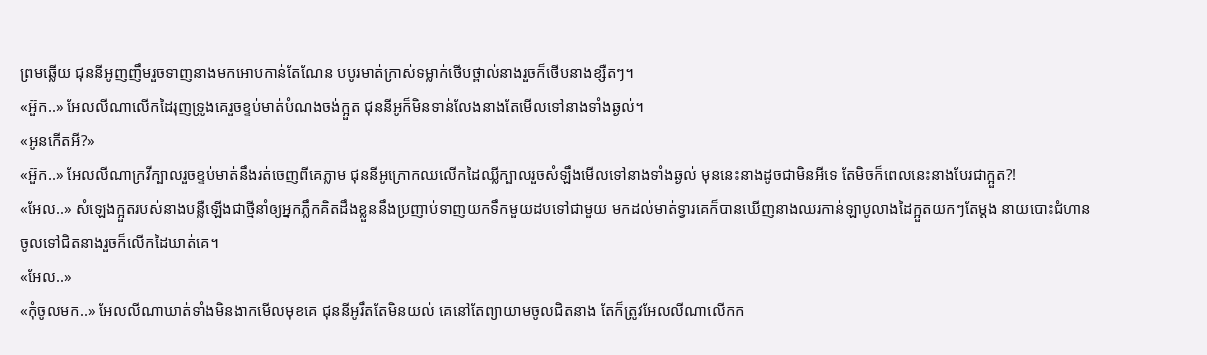ព្រមឆ្លើយ ជុននីអូញញឹមរួចទាញនាងមកអោបកាន់តែណែន បបូរមាត់ក្រាស់ទម្លាក់ថើបថ្ពាល់នាងរួចក៏ថើបនាងខ្សឺតៗ។
«អ៊ួក..» អែលលីណាលើកដៃរុញទ្រូងគេរួចខ្ទប់មាត់បំណងចង់ក្អួត ជុននីអូក៏មិនទាន់លែងនាងតែមើលទៅនាងទាំងឆ្ងល់។
«អូនកើតអី?»
«អ៊ួក..» អែលលីណាក្រវីក្បាលរួចខ្ទប់មាត់នឹងរត់ចេញពីគេភ្លាម ជុននីអូក្រោកឈលើកដៃឈ្លីក្បាលរួចសំឡឹងមើលទៅនាងទាំងឆ្ងល់ មុននេះនាងដូចជាមិនអីទេ តែមិចក៏ពេលនេះនាងបែរជាក្អួត?!
«អែល..» សំឡេងក្អួតរបស់នាងបន្លឺឡើងជាថ្មីនាំឲ្យអ្នកភ្លឹកគិតដឹងខ្លួននឹងប្រញាប់ទាញយកទឹកមួយដបទៅជាមួយ មកដល់មាត់ទ្វារគេក៏បានឃើញនាងឈរកាន់ឡាបូលាងដៃក្អួតយកៗតែម្ដង នាយបោះជំហានចូលទៅជិតនាងរួចក៏លើកដៃឃាត់គេ។
«អែល..»
«កុំចូលមក..» អែលលីណាឃាត់ទាំងមិនងាកមើលមុខគេ ជុននីអូរឹតតែមិនយល់ គេនៅតែព្យាយាមចូលជិតនាង តែក៏ត្រូវអែលលីណាលើកក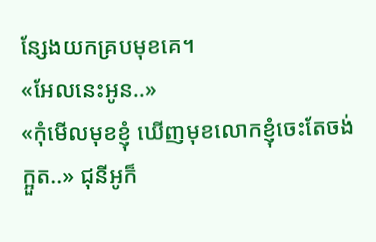ន្សែងយកគ្របមុខគេ។
«អែលនេះអូន..»
«កុំមើលមុខខ្ញុំ ឃើញមុខលោកខ្ញុំចេះតែចង់ក្អួត..» ជុនីអូក៏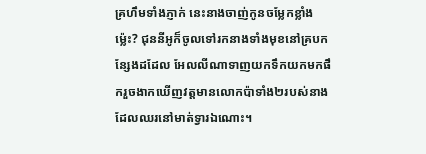គ្រហឹមទាំងភ្ញាក់ នេះនាងចាញ់កូនចម្លែកខ្លាំងម៉្លេះ? ជុននីអូក៏ចូលទៅរកនាងទាំងមុខនៅគ្របកន្សែងដដែល អែលលីណាទាញយកទឹកយកមកផឹករួចងាកឃើញវត្តមានលោកប៉ាទាំង២របស់នាងដែលឈរនៅមាត់ទ្វារឯណោះ។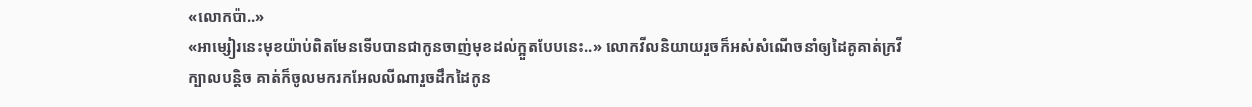«លោកប៉ា..»
«អាម្សៀរនេះមុខយ៉ាប់ពិតមែនទើបបានជាកូនចាញ់មុខដល់ក្អួតបែបនេះ..» លោកវីលនិយាយរួចក៏អស់សំណើចនាំឲ្យដៃគូគាត់ក្រវីក្បាលបន្តិច គាត់ក៏ចូលមករកអែលលីណារួចដឹកដៃកូន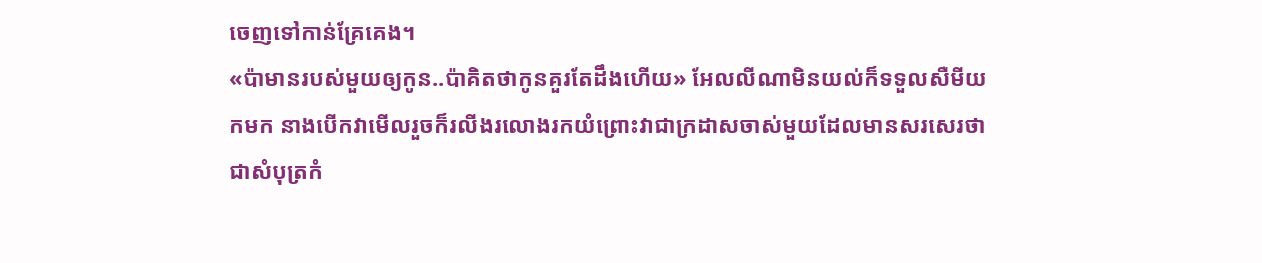ចេញទៅកាន់គ្រែគេង។
«ប៉ាមានរបស់មួយឲ្យកូន..ប៉ាគិតថាកូនគួរតែដឹងហើយ» អែលលីណាមិនយល់ក៏ទទួលសឺមីយកមក នាងបើកវាមើលរួចក៏រលីងរលោងរកយំព្រោះវាជាក្រដាសចាស់មួយដែលមានសរសេរថាជាសំបុត្រកំ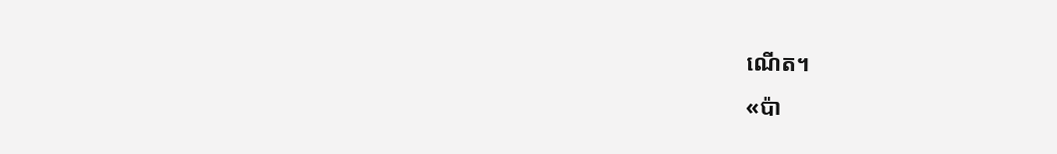ណើត។
«ប៉ា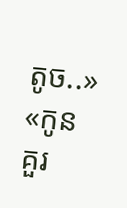តូច..»
«កូនគួរ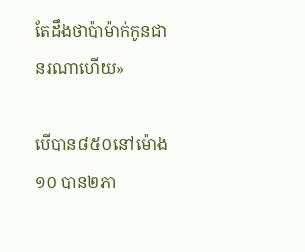តែដឹងថាប៉ាម៉ាក់កូនជានរណាហើយ»

បើបាន៨៥០នៅម៉ោង១០ បាន២ភា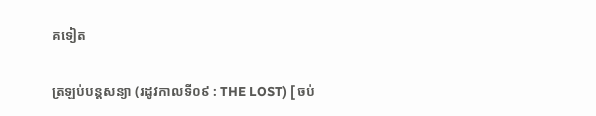គទៀត

ត្រឡប់បន្តសន្យា (រដូវកាលទី០៩ : THE LOST) [ ចប់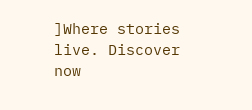]Where stories live. Discover now